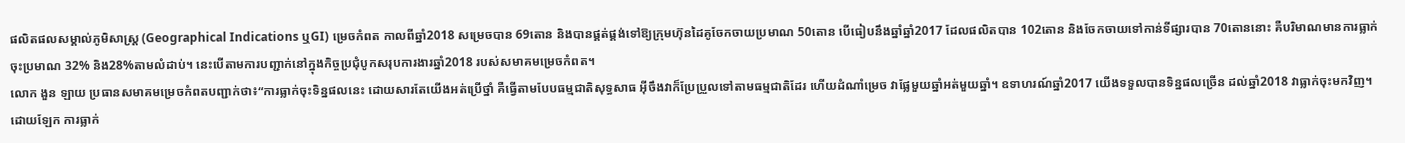ផលិតផលសម្គាល់ភូមិសាស្ត្រ (Geographical Indications ឬGI) ម្រេចកំពត កាលពីឆ្នាំ2018 សម្រេចបាន 69តោន និងបានផ្គត់ផ្គង់ទៅឱ្យក្រុមហ៊ុនដៃគូចែកចាយប្រមាណ 50តោន បើធៀបនឹងឆ្នាំឆ្នាំ2017 ដែលផលិតបាន 102តោន និងចែកចាយទៅកាន់ទីផ្សារបាន 70តោននោះ គឺបរិមាណមានការធ្លាក់ចុះប្រមាណ 32% និង28%តាមលំដាប់។ នេះបើតាមការបញ្ជាក់នៅក្នុងកិច្ចប្រជុំបូកសរុបការងារឆ្នាំ2018 របស់សមាគមម្រេចកំពត។
លោក ងួន ឡាយ ប្រធានសមាគមម្រេចកំពតបញ្ជាក់ថា៖“ការធ្លាក់ចុះទិន្នផលនេះ ដោយសារតែយើងអត់ប្រើថ្នាំ គឺធ្វើតាមបែបធម្មជាតិសុទ្ធសាធ អុីចឹងវាក៏ប្រែប្រួលទៅតាមធម្មជាតិដែរ ហើយដំណាំម្រេច វាផ្លែមួយឆ្នាំអត់មួយឆ្នាំ។ ឧទាហរណ៍ឆ្នាំ2017 យើងទទួលបានទិន្នផលច្រើន ដល់ឆ្នាំ2018 វាធ្លាក់ចុះមកវិញ។ ដោយឡែក ការធ្លាក់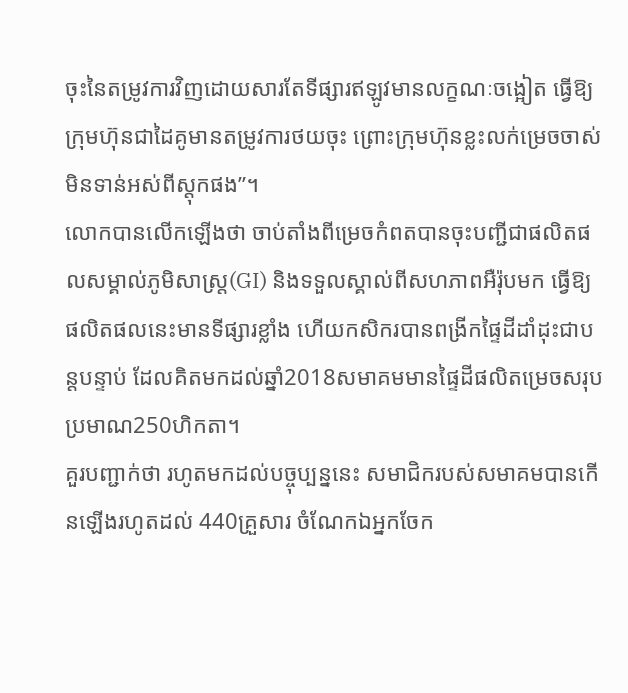ចុះនៃតម្រូវការវិញដោយសារតែទីផ្សារឥឡូវមានលក្ខណៈចង្អៀត ធ្វើឱ្យក្រុមហ៊ុនជាដៃគូមានតម្រូវការថយចុះ ព្រោះក្រុមហ៊ុនខ្លះលក់ម្រេចចាស់មិនទាន់អស់ពីស្តុកផង”។
លោកបានលើកឡើងថា ចាប់តាំងពីម្រេចកំពតបានចុះបញ្ជីជាផលិតផលសម្គាល់ភូមិសាស្ត្រ(GI) និងទទួលស្គាល់ពីសហភាពអឺរ៉ុបមក ធ្វើឱ្យផលិតផលនេះមានទីផ្សារខ្លាំង ហើយកសិករបានពង្រីកផ្ទៃដីដាំដុះជាបន្តបន្ទាប់ ដែលគិតមកដល់ឆ្នាំ2018សមាគមមានផ្ទៃដីផលិតម្រេចសរុបប្រមាណ250ហិកតា។
គួរបញ្ជាក់ថា រហូតមកដល់បច្ចុប្បន្ននេះ សមាជិករបស់សមាគមបានកើនឡើងរហូតដល់ 440គ្រួសារ ចំណែកឯអ្នកចែក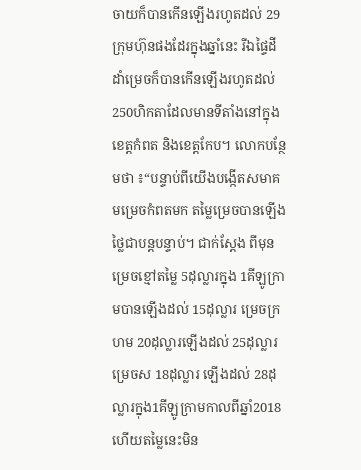ចាយក៏បានកើនឡើងរហូតដល់ 29ក្រុមហ៊ុនផងដែរក្នុងឆ្នាំនេះ រីឯផ្ទៃដីដាំម្រេចក៏បានកើនឡើងរហូតដល់ 250ហិកតាដែលមានទីតាំងនៅក្នុងខេត្តកំពត និងខេត្តកែប។ លោកបន្ថែមថា ៖“បន្ទាប់ពីយើងបង្កើតសមាគមម្រេចកំពតមក តម្លៃម្រេចបានឡើងថ្លៃជាបន្តបន្ទាប់។ ជាក់ស្ដែង ពីមុនម្រេចខ្មៅតម្លៃ 5ដុល្លារក្នុង 1គីឡូក្រាមបានឡើងដល់ 15ដុល្លារ ម្រេចក្រហម 20ដុល្លារឡើងដល់ 25ដុល្លារ ម្រេចស 18ដុល្លារ ឡើងដល់ 28ដុល្លារក្នុង1គីឡូក្រាមកាលពីឆ្នាំ2018 ហើយតម្លៃនេះមិន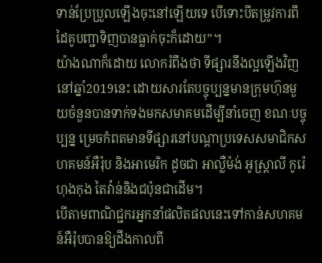ទាន់ប្រែប្រួលឡើងចុះនៅឡើយទេ បើទោះបីតម្រូវការពីដៃគូបញ្ជាទិញបានធ្លាក់ចុះក៏ដោយ”។
យ៉ាងណាក៏ដោយ លោករំពឹងថា ទីផ្សារនឹងល្អឡើងវិញនៅឆ្នាំ2019នេះ ដោយសារតែបច្ចុប្បន្នមានក្រុមហ៊ុនមួយចំនួនបានទាក់ទងមកសមាគមដើម្បីនាំចេញ ខណៈបច្ចុប្បន្ន ម្រេចកំពតមានទីផ្សារនៅបណ្តាប្រទេសសមាជិកសហគមន៍អឺរ៉ុប និងអាមេរិក ដូចជា អាល្លឺម៉ង់ អូស្ត្រាលី កូរ៉េ ហុងកុង តៃវ៉ាន់និងជប៉ុនជាដើម។
បើតាមពាណិជ្ជករអ្នកនាំផលិតផលនេះទៅកាន់សហគមន៍អឺរ៉ុបបានឱ្យដឹងកាលពី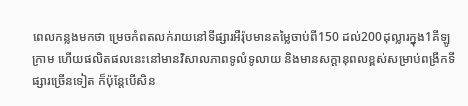ពេលកន្លងមកថា ម្រេចកំពតលក់រាយនៅទីផ្សារអឺរ៉ុបមានតម្លៃចាប់ពី150 ដល់200ដុល្លារក្នុង1គីឡូក្រាម ហើយផលិតផលនេះនៅមានវិសាលភាពទូលំទូលាយ និងមានសក្ដានុពលខ្ពស់សម្រាប់ពង្រីកទីផ្សារច្រើនទៀត ក៏ប៉ុន្តែបើសិន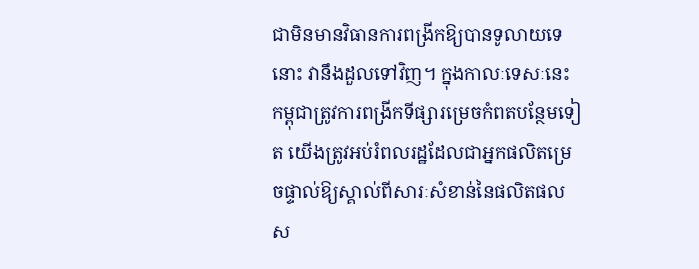ជាមិនមានវិធានការពង្រីកឱ្យបានទូលាយទេនោះ វានឹងដួលទៅវិញ។ ក្នុងកាលៈទេសៈនេះ កម្ពុជាត្រូវការពង្រីកទីផ្សារម្រេចកំពតបន្ថែមទៀត យើងត្រូវអប់រំពលរដ្ឋដែលជាអ្នកផលិតម្រេចផ្ទាល់ឱ្យស្គាល់ពីសារៈសំខាន់នៃផលិតផលស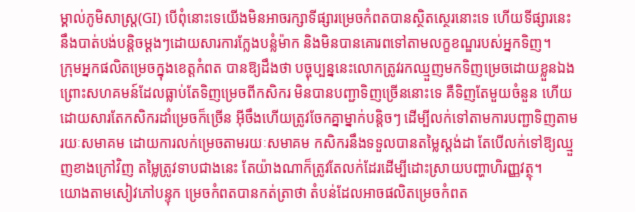ម្គាល់ភូមិសាស្ត្រ(GI) បើពុំនោះទេយើងមិនអាចរក្សាទីផ្សារម្រេចកំពតបានស្ថិតស្ថេរនោះទេ ហើយទីផ្សារនេះនឹងបាត់បង់បន្តិចម្ដងៗដោយសារការក្លែងបន្លំម៉ាក និងមិនបានគោរពទៅតាមលក្ខខណ្ឌរបស់អ្នកទិញ។
ក្រុមអ្នកផលិតម្រេចក្នុងខេត្តកំពត បានឱ្យដឹងថា បច្ចុប្បន្ននេះលោកត្រូវរកឈ្មួញមកទិញម្រេចដោយខ្លួនឯង ព្រោះសហគមន៍ដែលធ្លាប់តែទិញម្រេចពីកសិករ មិនបានបញ្ជាទិញច្រើននោះទេ គឺទិញតែមួយចំនួន ហើយដោយសារតែកសិករដាំម្រេចក៏ច្រើន អុីចឹងហើយត្រូវចែកគ្នាម្នាក់បន្តិចៗ ដើម្បីលក់ទៅតាមការបញ្ជាទិញតាមរយៈសមាគម ដោយការលក់ម្រេចតាមរយៈសមាគម កសិករនឹងទទួលបានតម្លៃស្តង់ដា តែបើលក់ទៅឱ្យឈ្មួញខាងក្រៅវិញ តម្លៃត្រូវទាបជាងនេះ តែយ៉ាងណាក៏ត្រូវតែលក់ដែរដើម្បីដោះស្រាយបញ្ហាហិរញ្ញវត្ថុ។
យោងតាមសៀវភៅបន្ទុក ម្រេចកំពតបានកត់ត្រាថា តំបន់ដែលអាចផលិតម្រេចកំពត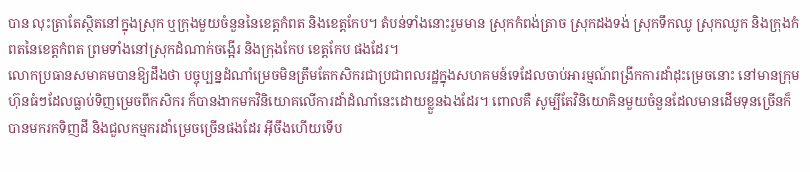បាន លុះត្រាតែស្ថិតនៅក្នុងស្រុក ឬក្រុងមួយចំនួននៃខេត្តកំពត និងខេត្តកែប។ តំបន់ទាំងនោះរួមមាន ស្រុកកំពង់ត្រាច ស្រុកដងទង់ ស្រុកទឹកឈូ ស្រុកឈូក និងក្រុងកំពតនៃខេត្តកំពត ព្រមទាំងនៅស្រុកដំណាក់ចង្អើរ និងក្រុងកែប ខេត្តកែប ផងដែរ។
លោកប្រធានសមាគមបានឱ្យដឹងថា បច្ចុប្បន្នដំណាំម្រេចមិនត្រឹមតែកសិករជាប្រជាពលរដ្ឋក្នុងសហគមន៍ទេដែលចាប់អារម្មណ៍ពង្រីកការដាំដុះម្រេចនោះ នៅមានក្រុមហ៊ុនធំៗដែលធ្លាប់ទិញម្រេចពីកសិករ ក៏បានងាកមកវិនិយោគលើការដាំដំណាំនេះដោយខ្លួនឯងដែរ។ ពោលគឺ សូម្បីតែវិនិយោគិនមួយចំនួនដែលមានដើមទុនច្រើនក៏បានមករកទិញដី និងជួលកម្មករដាំម្រេចច្រើនផងដែរ អុីចឹងហើយទើប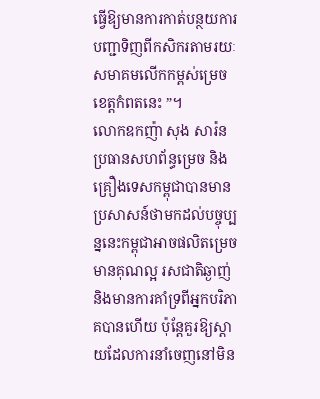ធ្វើឱ្យមានការកាត់បន្ថយការបញ្ជាទិញពីកសិករតាមរយៈសមាគមលើកកម្ពស់ម្រេចខេត្តកំពតនេះ ”។
លោកឧកញ៉ា សុង សារ៉ន ប្រធានសហព័ន្ធម្រេច និងគ្រឿងទេសកម្ពុជាបានមានប្រសាសន៍ថាមកដល់បច្ចុប្បន្ននេះកម្ពុជាអាចផលិតម្រេចមានគុណល្អ រសជាតិឆ្ងាញ់ និងមានការគាំទ្រពីអ្នកបរិភាគបានហើយ ប៉ុន្តែគួរឱ្យស្តាយដែលការនាំចេញនៅមិន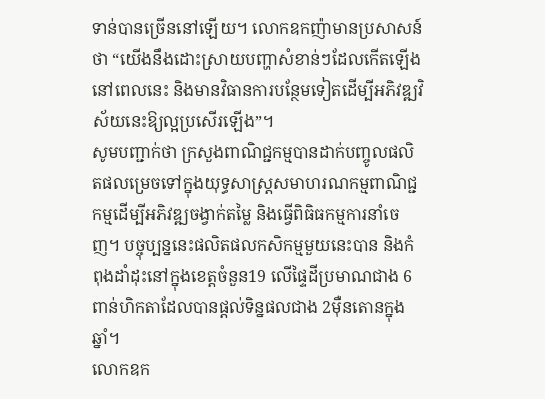ទាន់បានច្រើននៅឡើយ។ លោកឧកញ៉ាមានប្រសាសន៍ថា “យើងនឹងដោះស្រាយបញ្ហាសំខាន់ៗដែលកើតឡើងនៅពេលនេះ និងមានវិធានការបន្ថែមទៀតដើម្បីអភិវឌ្ឍវិស័យនេះឱ្យល្អប្រសើរឡើង”។
សូមបញ្ជាក់ថា ក្រសួងពាណិជ្ជកម្មបានដាក់បញ្ចូលផលិតផលម្រេចទៅក្នុងយុទ្ធសាស្ត្រសមាហរណកម្មពាណិជ្ជកម្មដើម្បីអភិវឌ្ឍចង្វាក់តម្លៃ និងធ្វើពិធិធកម្មការនាំចេញ។ បច្ចុប្បន្ននេះផលិតផលកសិកម្មមួយនេះបាន និងកំពុងដាំដុះនៅក្នុងខេត្តចំនួន19 លើផ្ទៃដីប្រមាណជាង 6ពាន់ហិកតាដែលបានផ្ដល់ទិន្នផលជាង 2ម៉ឺនតោនក្នុងឆ្នាំ។
លោកឧក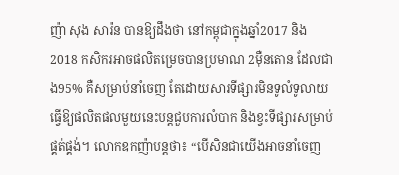ញ៉ា សុង សារ៉ន បានឱ្យដឹងថា នៅកម្ពុជាក្នុងឆ្នាំ2017 និង2018 កសិករអាចផលិតម្រេចបានប្រមាណ 2ម៉ឺនតោន ដែលជាង95% គឺសម្រាប់នាំចេញ តែដោយសារទីផ្សារមិនទូលំទូលាយធ្វើឱ្យផលិតផលមួយនេះបន្ដជួបការលំបាក និងខ្វះទីផ្សារសម្រាប់ផ្គត់ផ្គង់។ លោកឧកញ៉ាបន្តថា៖ “បើសិនជាយើងអាចនាំចេញ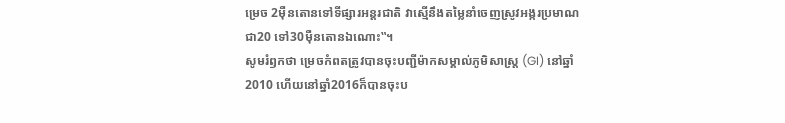ម្រេច 2ម៉ឺនតោនទៅទីផ្សារអន្តរជាតិ វាស្មើនឹងតម្លៃនាំចេញស្រូវអង្ករប្រមាណជា20 ទៅ30ម៉ឺនតោនឯណោះ‟។
សូមរំឭកថា ម្រេចកំពតត្រូវបានចុះបញ្ជីម៉ាកសម្គាល់ភូមិសាស្ត្រ (GI) នៅឆ្នាំ2010 ហើយនៅឆ្នាំ2016ក៏បានចុះប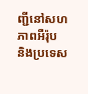ញ្ជីនៅសហភាពអឺរ៉ុប និងប្រទេស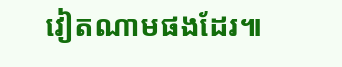វៀតណាមផងដែរ៕